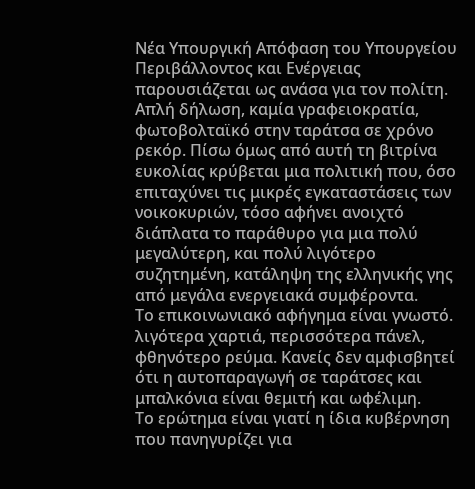Νέα Υπουργική Απόφαση του Υπουργείου Περιβάλλοντος και Ενέργειας παρουσιάζεται ως ανάσα για τον πολίτη. Aπλή δήλωση, καμία γραφειοκρατία, φωτοβολταϊκό στην ταράτσα σε χρόνο ρεκόρ. Πίσω όμως από αυτή τη βιτρίνα ευκολίας κρύβεται μια πολιτική που, όσο επιταχύνει τις μικρές εγκαταστάσεις των νοικοκυριών, τόσο αφήνει ανοιχτό διάπλατα το παράθυρο για μια πολύ μεγαλύτερη, και πολύ λιγότερο συζητημένη, κατάληψη της ελληνικής γης από μεγάλα ενεργειακά συμφέροντα.
Το επικοινωνιακό αφήγημα είναι γνωστό. λιγότερα χαρτιά, περισσότερα πάνελ, φθηνότερο ρεύμα. Κανείς δεν αμφισβητεί ότι η αυτοπαραγωγή σε ταράτσες και μπαλκόνια είναι θεμιτή και ωφέλιμη.
Το ερώτημα είναι γιατί η ίδια κυβέρνηση που πανηγυρίζει για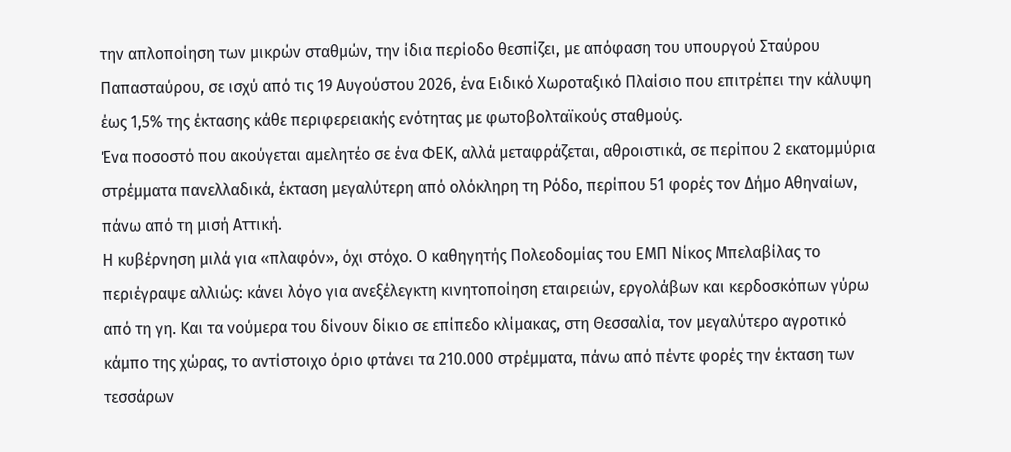την απλοποίηση των μικρών σταθμών, την ίδια περίοδο θεσπίζει, με απόφαση του υπουργού Σταύρου Παπασταύρου, σε ισχύ από τις 19 Αυγούστου 2026, ένα Ειδικό Χωροταξικό Πλαίσιο που επιτρέπει την κάλυψη έως 1,5% της έκτασης κάθε περιφερειακής ενότητας με φωτοβολταϊκούς σταθμούς.
Ένα ποσοστό που ακούγεται αμελητέο σε ένα ΦΕΚ, αλλά μεταφράζεται, αθροιστικά, σε περίπου 2 εκατομμύρια στρέμματα πανελλαδικά, έκταση μεγαλύτερη από ολόκληρη τη Ρόδο, περίπου 51 φορές τον Δήμο Αθηναίων, πάνω από τη μισή Αττική.
Η κυβέρνηση μιλά για «πλαφόν», όχι στόχο. Ο καθηγητής Πολεοδομίας του ΕΜΠ Νίκος Μπελαβίλας το περιέγραψε αλλιώς: κάνει λόγο για ανεξέλεγκτη κινητοποίηση εταιρειών, εργολάβων και κερδοσκόπων γύρω από τη γη. Και τα νούμερα του δίνουν δίκιο σε επίπεδο κλίμακας, στη Θεσσαλία, τον μεγαλύτερο αγροτικό κάμπο της χώρας, το αντίστοιχο όριο φτάνει τα 210.000 στρέμματα, πάνω από πέντε φορές την έκταση των τεσσάρων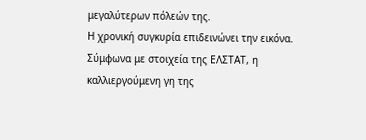μεγαλύτερων πόλεών της.
Η χρονική συγκυρία επιδεινώνει την εικόνα. Σύμφωνα με στοιχεία της ΕΛΣΤΑΤ, η καλλιεργούμενη γη της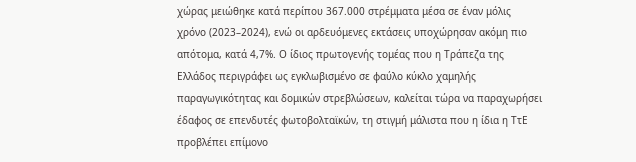χώρας μειώθηκε κατά περίπου 367.000 στρέμματα μέσα σε έναν μόλις χρόνο (2023–2024), ενώ οι αρδευόμενες εκτάσεις υποχώρησαν ακόμη πιο απότομα, κατά 4,7%. Ο ίδιος πρωτογενής τομέας που η Τράπεζα της Ελλάδος περιγράφει ως εγκλωβισμένο σε φαύλο κύκλο χαμηλής παραγωγικότητας και δομικών στρεβλώσεων, καλείται τώρα να παραχωρήσει έδαφος σε επενδυτές φωτοβολταϊκών, τη στιγμή μάλιστα που η ίδια η ΤτΕ προβλέπει επίμονο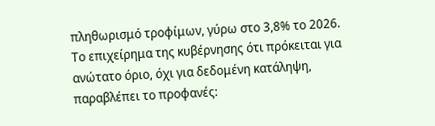πληθωρισμό τροφίμων, γύρω στο 3,8% το 2026.
Το επιχείρημα της κυβέρνησης ότι πρόκειται για ανώτατο όριο, όχι για δεδομένη κατάληψη, παραβλέπει το προφανές: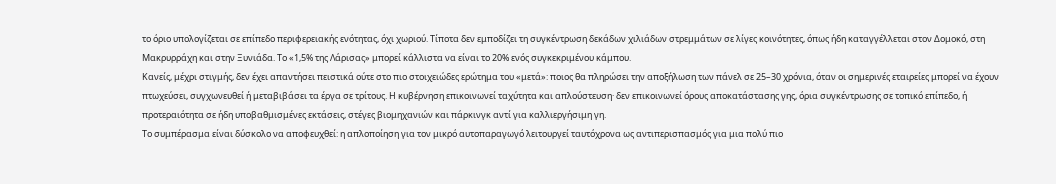το όριο υπολογίζεται σε επίπεδο περιφερειακής ενότητας, όχι χωριού. Τίποτα δεν εμποδίζει τη συγκέντρωση δεκάδων χιλιάδων στρεμμάτων σε λίγες κοινότητες, όπως ήδη καταγγέλλεται στον Δομοκό, στη Μακρυρράχη και στην Ξυνιάδα. Το «1,5% της Λάρισας» μπορεί κάλλιστα να είναι το 20% ενός συγκεκριμένου κάμπου.
Κανείς, μέχρι στιγμής, δεν έχει απαντήσει πειστικά ούτε στο πιο στοιχειώδες ερώτημα του «μετά»: ποιος θα πληρώσει την αποξήλωση των πάνελ σε 25–30 χρόνια, όταν οι σημερινές εταιρείες μπορεί να έχουν πτωχεύσει, συγχωνευθεί ή μεταβιβάσει τα έργα σε τρίτους. Η κυβέρνηση επικοινωνεί ταχύτητα και απλούστευση· δεν επικοινωνεί όρους αποκατάστασης γης, όρια συγκέντρωσης σε τοπικό επίπεδο, ή προτεραιότητα σε ήδη υποβαθμισμένες εκτάσεις, στέγες βιομηχανιών και πάρκινγκ αντί για καλλιεργήσιμη γη.
Το συμπέρασμα είναι δύσκολο να αποφευχθεί: η απλοποίηση για τον μικρό αυτοπαραγωγό λειτουργεί ταυτόχρονα ως αντιπερισπασμός για μια πολύ πιο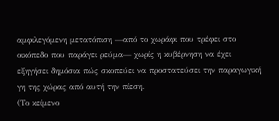αμφιλεγόμενη μετατόπιση —από το χωράφι που τρέφει στο οικόπεδο που παράγει ρεύμα— χωρίς η κυβέρνηση να έχει εξηγήσει δημόσια πώς σκοπεύει να προστατεύσει την παραγωγική γη της χώρας από αυτή την πίεση.
(Το κείμενο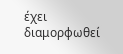έχει διαμορφωθεί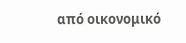από οικονομικό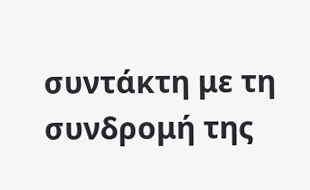συντάκτη με τη συνδρομή της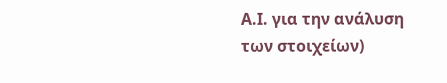Α.Ι. για την ανάλυση των στοιχείων)